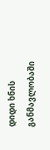დიდი ხნის განმავლობაში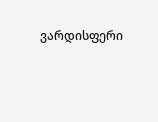ვარდისფერი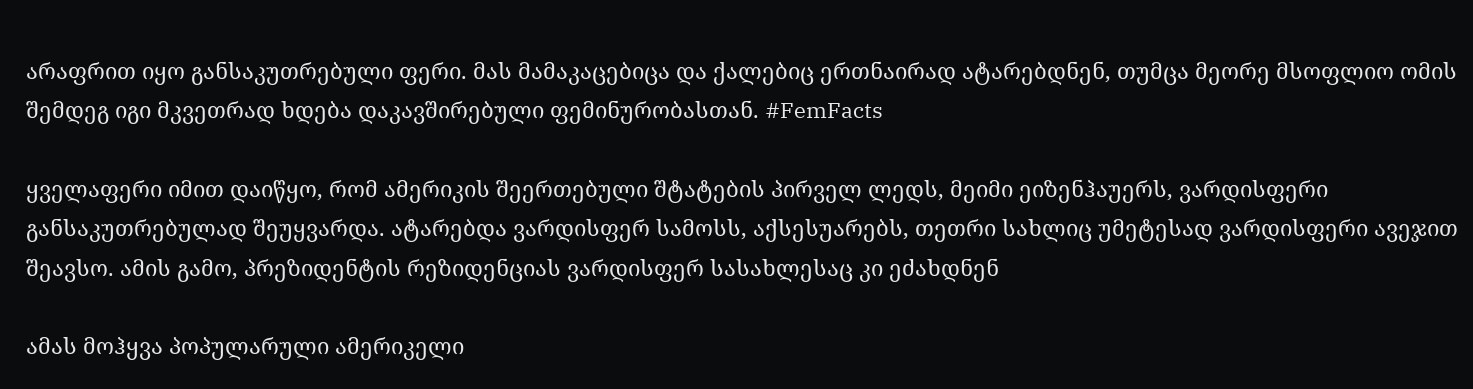არაფრით იყო განსაკუთრებული ფერი. მას მამაკაცებიცა და ქალებიც ერთნაირად ატარებდნენ, თუმცა მეორე მსოფლიო ომის შემდეგ იგი მკვეთრად ხდება დაკავშირებული ფემინურობასთან. #FemFacts

ყველაფერი იმით დაიწყო, რომ ამერიკის შეერთებული შტატების პირველ ლედს, მეიმი ეიზენჰაუერს, ვარდისფერი განსაკუთრებულად შეუყვარდა. ატარებდა ვარდისფერ სამოსს, აქსესუარებს, თეთრი სახლიც უმეტესად ვარდისფერი ავეჯით შეავსო. ამის გამო, პრეზიდენტის რეზიდენციას ვარდისფერ სასახლესაც კი ეძახდნენ

ამას მოჰყვა პოპულარული ამერიკელი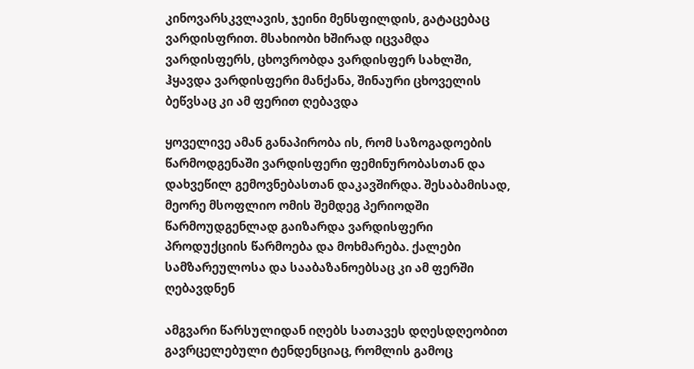კინოვარსკვლავის, ჯეინი მენსფილდის, გატაცებაც ვარდისფრით. მსახიობი ხშირად იცვამდა ვარდისფერს, ცხოვრობდა ვარდისფერ სახლში, ჰყავდა ვარდისფერი მანქანა, შინაური ცხოველის ბეწვსაც კი ამ ფერით ღებავდა

ყოველივე ამან განაპირობა ის, რომ საზოგადოების წარმოდგენაში ვარდისფერი ფემინურობასთან და დახვეწილ გემოვნებასთან დაკავშირდა. შესაბამისად, მეორე მსოფლიო ომის შემდეგ პერიოდში წარმოუდგენლად გაიზარდა ვარდისფერი პროდუქციის წარმოება და მოხმარება. ქალები სამზარეულოსა და სააბაზანოებსაც კი ამ ფერში ღებავდნენ

ამგვარი წარსულიდან იღებს სათავეს დღესდღეობით გავრცელებული ტენდენციაც, რომლის გამოც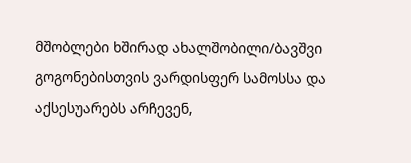მშობლები ხშირად ახალშობილი/ბავშვი გოგონებისთვის ვარდისფერ სამოსსა და აქსესუარებს არჩევენ,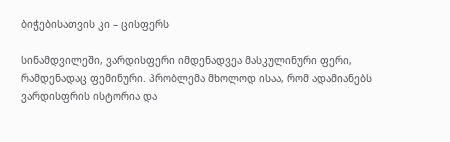ბიჭებისათვის კი – ცისფერს

სინამდვილეში, ვარდისფერი იმდენადვეა მასკულინური ფერი, რამდენადაც ფემინური. პრობლემა მხოლოდ ისაა, რომ ადამიანებს ვარდისფრის ისტორია და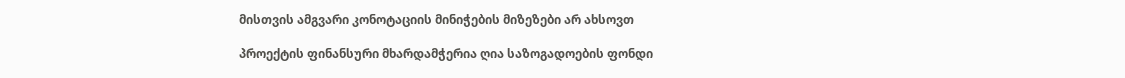მისთვის ამგვარი კონოტაციის მინიჭების მიზეზები არ ახსოვთ

პროექტის ფინანსური მხარდამჭერია ღია საზოგადოების ფონდი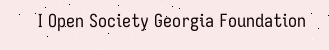I Open Society Georgia Foundation